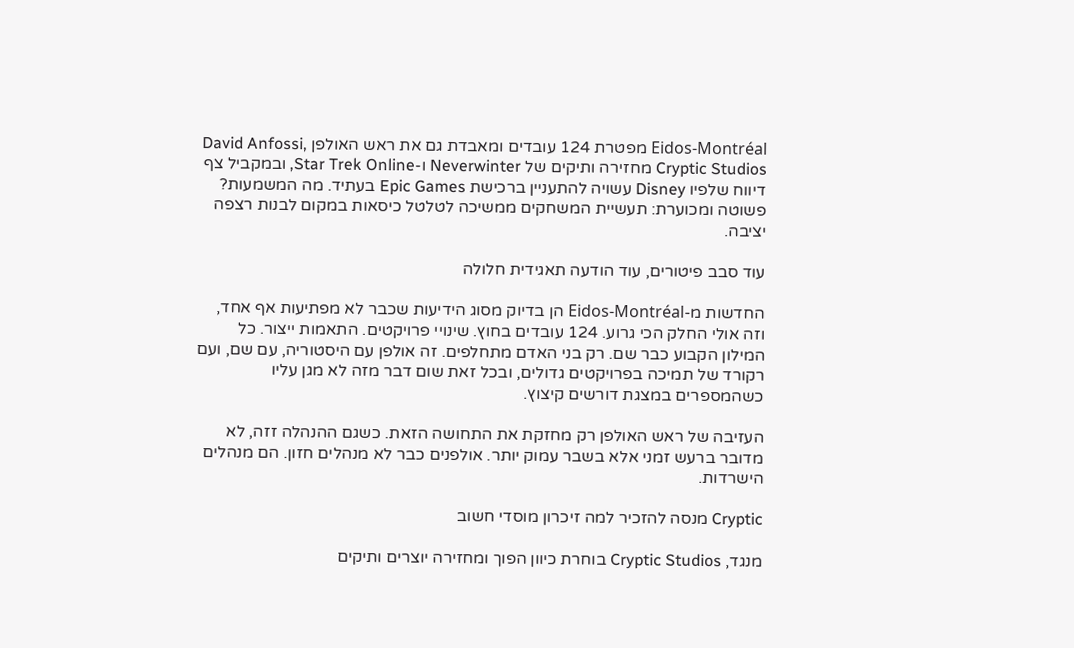Eidos-Montréal מפטרת 124 עובדים ומאבדת גם את ראש האולפן David Anfossi, Cryptic Studios מחזירה ותיקים של Neverwinter ו-Star Trek Online, ובמקביל צף דיווח שלפיו Disney עשויה להתעניין ברכישת Epic Games בעתיד. מה המשמעות? פשוטה ומכוערת: תעשיית המשחקים ממשיכה לטלטל כיסאות במקום לבנות רצפה יציבה.

עוד סבב פיטורים, עוד הודעה תאגידית חלולה

החדשות מ-Eidos-Montréal הן בדיוק מסוג הידיעות שכבר לא מפתיעות אף אחד, וזה אולי החלק הכי גרוע. 124 עובדים בחוץ. שינויי פרויקטים. התאמות ייצור. כל המילון הקבוע כבר שם. רק בני האדם מתחלפים. זה אולפן עם היסטוריה, עם שם, ועם רקורד של תמיכה בפרויקטים גדולים, ובכל זאת שום דבר מזה לא מגן עליו כשהמספרים במצגת דורשים קיצוץ.

העזיבה של ראש האולפן רק מחזקת את התחושה הזאת. כשגם ההנהלה זזה, לא מדובר ברעש זמני אלא בשבר עמוק יותר. אולפנים כבר לא מנהלים חזון. הם מנהלים הישרדות.

Cryptic מנסה להזכיר למה זיכרון מוסדי חשוב

מנגד, Cryptic Studios בוחרת כיוון הפוך ומחזירה יוצרים ותיקים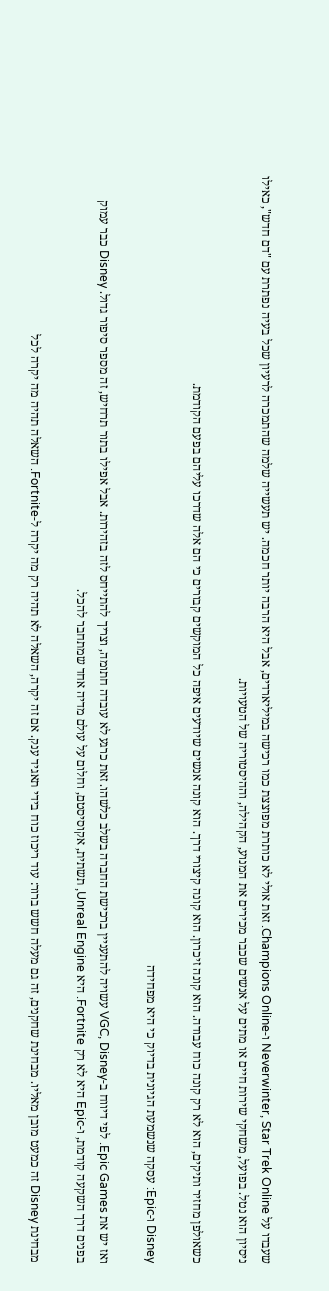שעבדו על Neverwinter, Star Trek Online ו-Champions Online. זאת אולי לא כותרת מפוצצת כמו רכישה במיליארדים, אבל היא הרבה יותר חכמה. יש תעשייה שלמה שהתמכרה לרעיון שכל בעיה נפתרת עם "דם חדש", כאילו ניסיון הוא נטל. בפועל, משחקי שירות חיים או מתים על אנשים שכבר מכירים את המנוע, הקהילה, וההיסטוריה של הטעויות.

כשאולפן מחזיר ותיקים, הוא לא רק קונה כוח עבודה. הוא קונה זיכרון. הוא קונה קיצורי דרך. הוא קונה אנשים שיודעים איפה כל המוקשים קבורים כי הם אלה שדרכו עליהם בפעם הקודמת.

Disney ו-Epic: עסקה שנשמעת הגיונית בדיוק כי היא מפחידה

ואז יש את Epic Games. לפי דיווח ב-VGC, Disney עשויה להתעניין ברכישת החברה בשלב כלשהו. זאת כרגע לא עובדה חתומה, וצריך להתייחס לזה בזהירות. אבל אפילו בתור תרחיש, זה מספר סיפור גדול. Disney כבר עמוק בפנים דרך השקעה קודמת, ו-Epic היא לא רק Fortnite. היא Unreal Engine, תשתית, אקוסיסטם, וחלום על עולם מדיה אחד שמתחבר להכל.

מבחינת Disney זה כמעט מובן מאליו. מבחינת שחקנים, זה גם מעלה חשש ברור: עוד ריכוז כוח בידי תאגיד ענק. אם זה יקרה, השאלה לא תהיה רק מה יקרה ל-Fortnite. השאלה תהיה מה יקרה לכל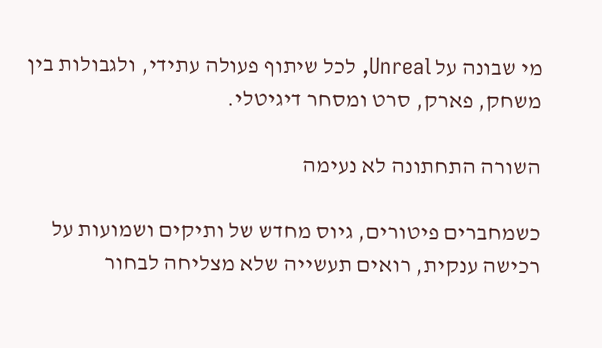מי שבונה על Unreal, לכל שיתוף פעולה עתידי, ולגבולות בין משחק, פארק, סרט ומסחר דיגיטלי.

השורה התחתונה לא נעימה

כשמחברים פיטורים, גיוס מחדש של ותיקים ושמועות על רכישה ענקית, רואים תעשייה שלא מצליחה לבחור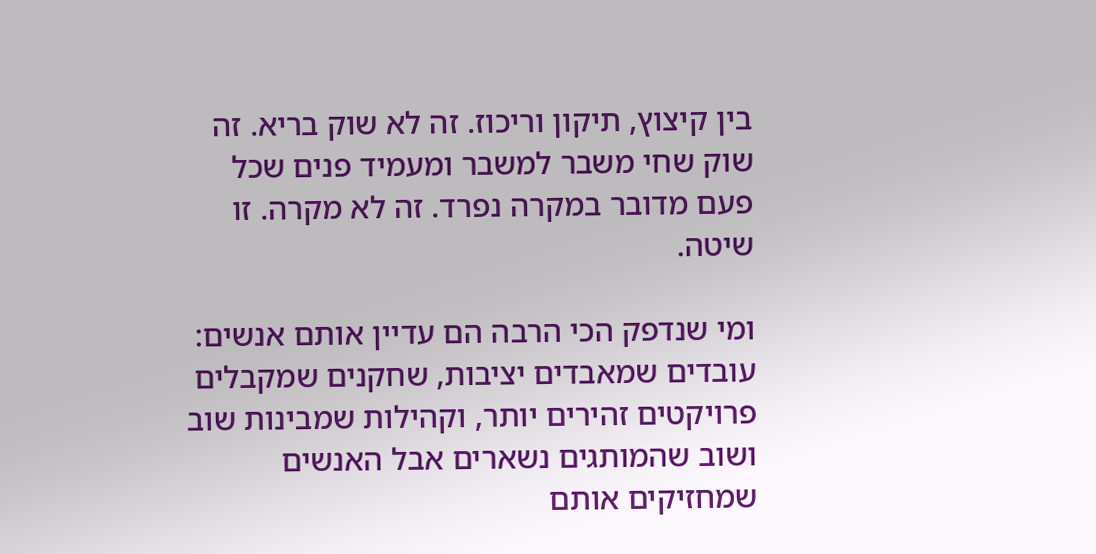בין קיצוץ, תיקון וריכוז. זה לא שוק בריא. זה שוק שחי משבר למשבר ומעמיד פנים שכל פעם מדובר במקרה נפרד. זה לא מקרה. זו שיטה.

ומי שנדפק הכי הרבה הם עדיין אותם אנשים: עובדים שמאבדים יציבות, שחקנים שמקבלים פרויקטים זהירים יותר, וקהילות שמבינות שוב ושוב שהמותגים נשארים אבל האנשים שמחזיקים אותם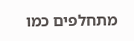מתחלפים כמו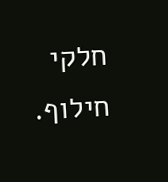חלקי חילוף.